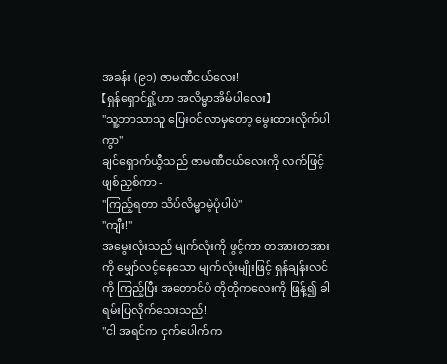အခန်း (၉၁) ဇာမဏီငယ်လေး!
【ရှန်ရှောင်ရှို့ဟာ အလိမ္မာအိမ်ပါလေး】
"သူ့ဘာသာသူ ပြေးဝင်လာမှတော့ မွေးထားလိုက်ပါကွာ"
ချင်ရှောက်ယွီသည် ဇာမဏီငယ်လေးကို လက်ဖြင့် ဖျစ်ညှစ်ကာ -
"ကြည့်ရတာ သိပ်လိမ္မာမဲ့ပုံပါပဲ"
"ကျီး!"
အမွေးလုံးသည် မျက်လုံးကို ဖွင့်ကာ တအားတအားကို မျှော်လင့်နေသော မျက်လုံးမျိုးဖြင့် ရှန်ချန်းလင်ကို ကြည့်ပြီး အတောင်ပံ တိုတိုကလေးကို ဖြန့်၍ ခါရမ်းပြလိုက်သေးသည်!
"ငါ အရင်က ငှက်ပေါက်က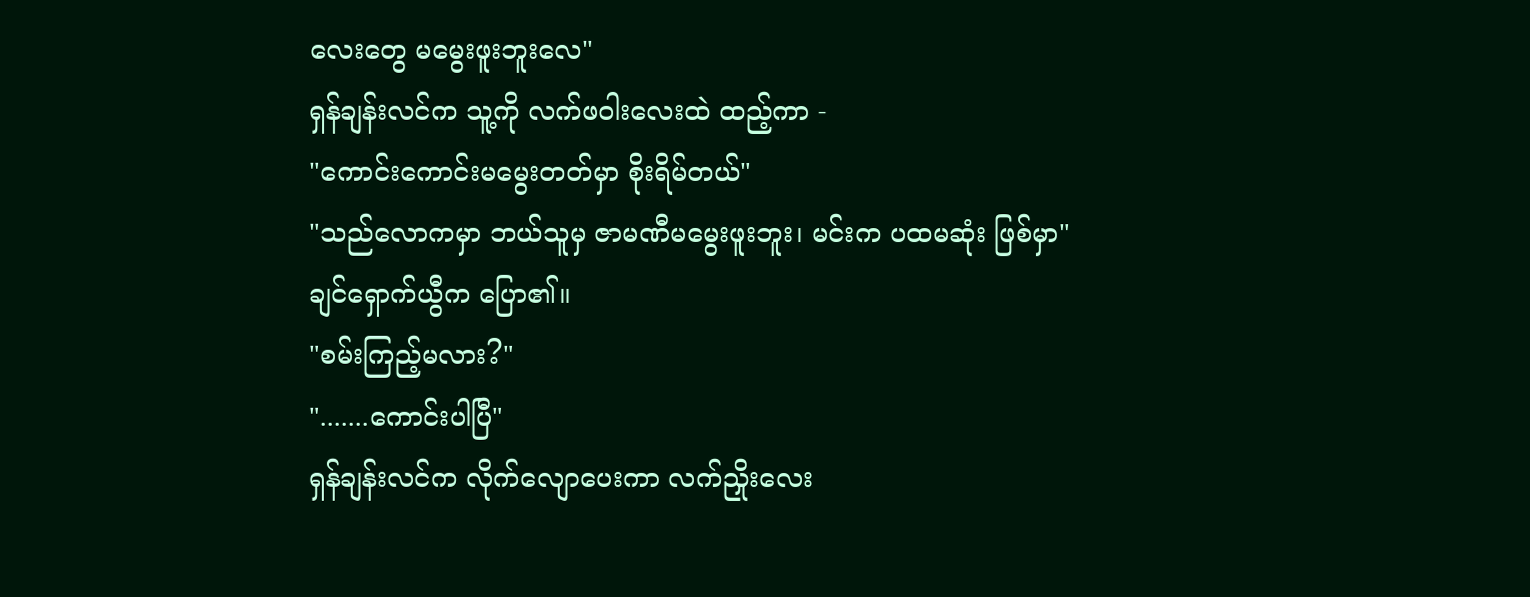လေးတွေ မမွေးဖူးဘူးလေ"
ရှန်ချန်းလင်က သူ့ကို လက်ဖဝါးလေးထဲ ထည့်ကာ -
"ကောင်းကောင်းမမွေးတတ်မှာ စိုးရိမ်တယ်"
"သည်လောကမှာ ဘယ်သူမှ ဇာမဏီမမွေးဖူးဘူး၊ မင်းက ပထမဆုံး ဖြစ်မှာ"
ချင်ရှောက်ယွီက ပြော၏။
"စမ်းကြည့်မလား?"
".......ကောင်းပါပြီ"
ရှန်ချန်းလင်က လိုက်လျောပေးကာ လက်ညှိုးလေး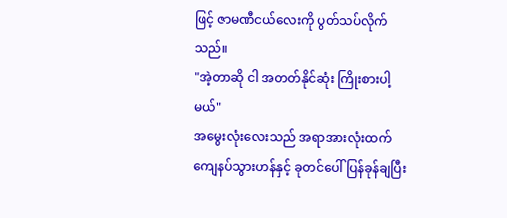ဖြင့် ဇာမဏီငယ်လေးကို ပွတ်သပ်လိုက်သည်။
"အဲ့တာဆို ငါ အတတ်နိုင်ဆုံး ကြိုးစားပါ့မယ်"
အမွေးလုံးလေးသည် အရာအားလုံးထက် ကျေနပ်သွားဟန်နှင့် ခုတင်ပေါ် ပြန်ခုန်ချပြီး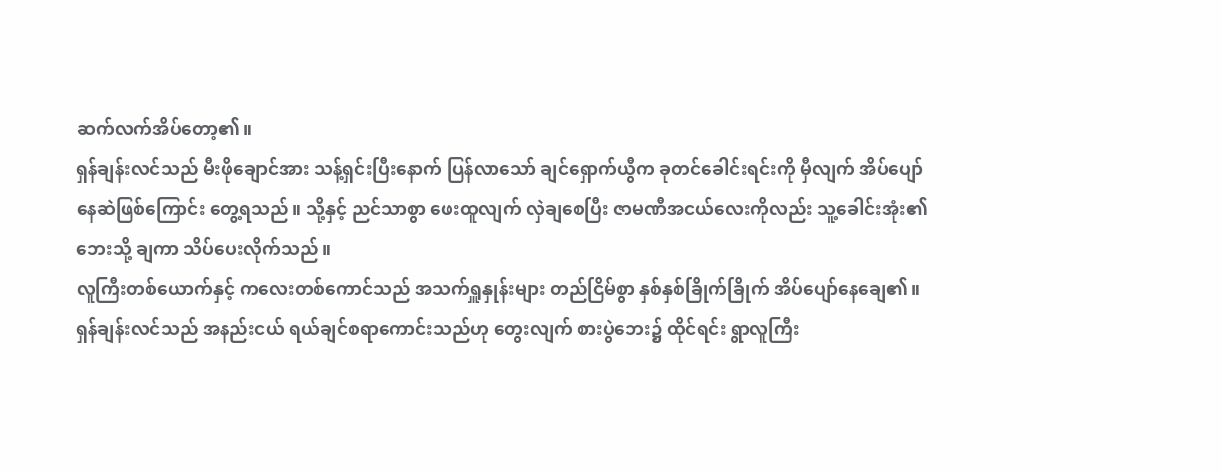ဆက်လက်အိပ်တော့၏။
ရှန်ချန်းလင်သည် မီးဖိုချောင်အား သန့်ရှင်းပြီးနောက် ပြန်လာသော် ချင်ရှောက်ယွီက ခုတင်ခေါင်းရင်းကို မှီလျက် အိပ်ပျော်နေဆဲဖြစ်ကြောင်း တွေ့ရသည်။ သို့နှင့် ညင်သာစွာ ဖေးထူလျက် လှဲချစေပြီး ဇာမဏီအငယ်လေးကိုလည်း သူ့ခေါင်းအုံး၏ ဘေးသို့ ချကာ သိပ်ပေးလိုက်သည်။
လူကြီးတစ်ယောက်နှင့် ကလေးတစ်ကောင်သည် အသက်ရှူနှုန်းများ တည်ငြိမ်စွာ နှစ်နှစ်ခြိုက်ခြိုက် အိပ်ပျော်နေချေ၏။
ရှန်ချန်းလင်သည် အနည်းငယ် ရယ်ချင်စရာကောင်းသည်ဟု တွေးလျက် စားပွဲဘေး၌ ထိုင်ရင်း ရွာလူကြီး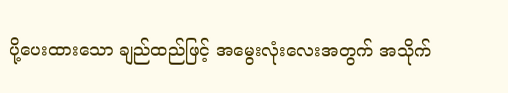ပို့ပေးထားသော ချည်ထည်ဖြင့် အမွေးလုံးလေးအတွက် အသိုက်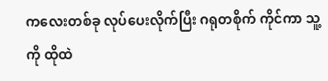ကလေးတစ်ခု လုပ်ပေးလိုက်ပြီး ဂရုတစိုက် ကိုင်ကာ သူ့ကို ထိုထဲ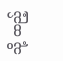သို့ ထည့်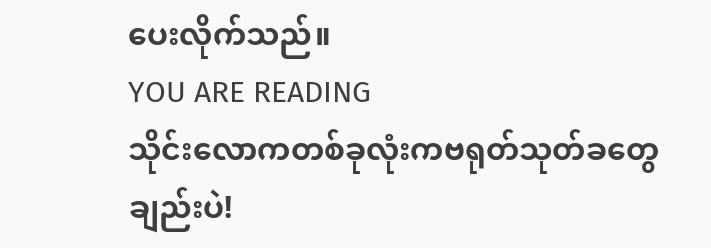ပေးလိုက်သည်။
YOU ARE READING
သိုင်းလောကတစ်ခုလုံးကဗရုတ်သုတ်ခတွေချည်းပဲ!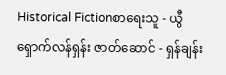Historical Fictionစာရေးသူ - ယွီရှောက်လန်ရှန်း ဇာတ်ဆောင် - ရှန်ချန်း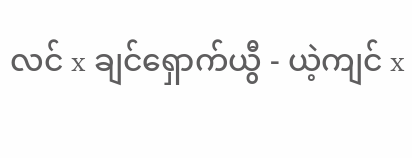လင် x ချင်ရှောက်ယွီ - ယဲ့ကျင် x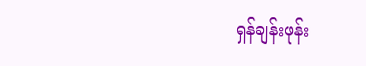ရှန်ချန်းဖုန်း